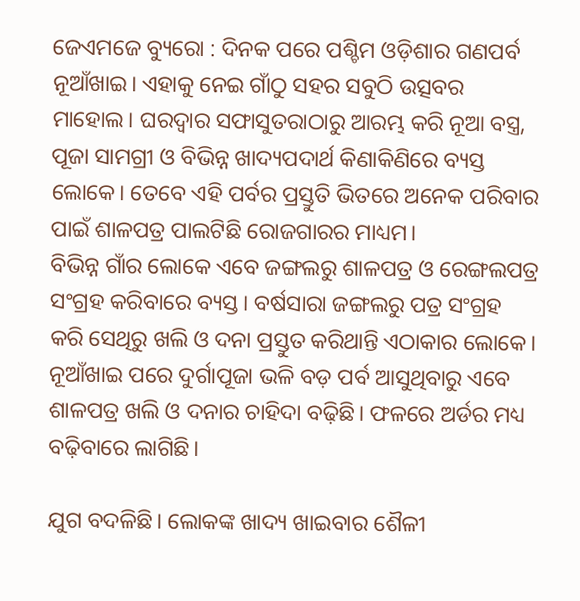ଜେଏମଜେ ବ୍ୟୁରୋ : ଦିନକ ପରେ ପଶ୍ଚିମ ଓଡ଼ିଶାର ଗଣପର୍ବ ନୂଆଁଖାଇ। ଏହାକୁ ନେଇ ଗାଁଠୁ ସହର ସବୁଠି ଉତ୍ସବର ମାହୋଲ। ଘରଦ୍ୱାର ସଫାସୁତରାଠାରୁ ଆରମ୍ଭ କରି ନୂଆ ବସ୍ତ୍ର, ପୂଜା ସାମଗ୍ରୀ ଓ ବିଭିନ୍ନ ଖାଦ୍ୟପଦାର୍ଥ କିଣାକିଣିରେ ବ୍ୟସ୍ତ ଲୋକେ। ତେବେ ଏହି ପର୍ବର ପ୍ରସ୍ତୁତି ଭିତରେ ଅନେକ ପରିବାର ପାଇଁ ଶାଳପତ୍ର ପାଲଟିଛି ରୋଜଗାରର ମାଧ୍ୟମ।
ବିଭିନ୍ନ ଗାଁର ଲୋକେ ଏବେ ଜଙ୍ଗଲରୁ ଶାଳପତ୍ର ଓ ରେଙ୍ଗଲପତ୍ର ସଂଗ୍ରହ କରିବାରେ ବ୍ୟସ୍ତ। ବର୍ଷସାରା ଜଙ୍ଗଲରୁ ପତ୍ର ସଂଗ୍ରହ କରି ସେଥିରୁ ଖଲି ଓ ଦନା ପ୍ରସ୍ତୁତ କରିଥାନ୍ତି ଏଠାକାର ଲୋକେ। ନୂଆଁଖାଇ ପରେ ଦୁର୍ଗାପୂଜା ଭଳି ବଡ଼ ପର୍ବ ଆସୁଥିବାରୁ ଏବେ ଶାଳପତ୍ର ଖଲି ଓ ଦନାର ଚାହିଦା ବଢ଼ିଛି। ଫଳରେ ଅର୍ଡର ମଧ୍ୟ ବଢ଼ିବାରେ ଲାଗିଛି।

ଯୁଗ ବଦଳିଛି। ଲୋକଙ୍କ ଖାଦ୍ୟ ଖାଇବାର ଶୈଳୀ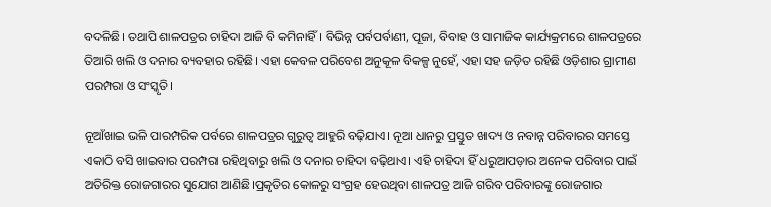ବଦଳିଛି। ତଥାପି ଶାଳପତ୍ରର ଚାହିଦା ଆଜି ବି କମିନାହିଁ। ବିଭିନ୍ନ ପର୍ବପର୍ବାଣୀ, ପୂଜା, ବିବାହ ଓ ସାମାଜିକ କାର୍ଯ୍ୟକ୍ରମରେ ଶାଳପତ୍ରରେ ତିଆରି ଖଲି ଓ ଦନାର ବ୍ୟବହାର ରହିଛି। ଏହା କେବଳ ପରିବେଶ ଅନୁକୂଳ ବିକଳ୍ପ ନୁହେଁ, ଏହା ସହ ଜଡ଼ିତ ରହିଛି ଓଡ଼ିଶାର ଗ୍ରାମୀଣ ପରମ୍ପରା ଓ ସଂସ୍କୃତି।

ନୂଆଁଖାଇ ଭଳି ପାରମ୍ପରିକ ପର୍ବରେ ଶାଳପତ୍ରର ଗୁରୁତ୍ୱ ଆହୁରି ବଢ଼ିଯାଏ। ନୂଆ ଧାନରୁ ପ୍ରସ୍ତୁତ ଖାଦ୍ୟ ଓ ନବାନ୍ନ ପରିବାରର ସମସ୍ତେ ଏକାଠି ବସି ଖାଇବାର ପରମ୍ପରା ରହିଥିବାରୁ ଖଲି ଓ ଦନାର ଚାହିଦା ବଢ଼ିଥାଏ। ଏହି ଚାହିଦା ହିଁ ଧରୁଆପଡ଼ାର ଅନେକ ପରିବାର ପାଇଁ ଅତିରିକ୍ତ ରୋଜଗାରର ସୁଯୋଗ ଆଣିଛି।ପ୍ରକୃତିର କୋଳରୁ ସଂଗ୍ରହ ହେଉଥିବା ଶାଳପତ୍ର ଆଜି ଗରିବ ପରିବାରଙ୍କୁ ରୋଜଗାର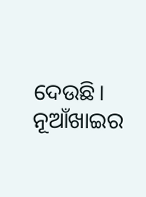ଦେଉଛି। ନୂଆଁଖାଇର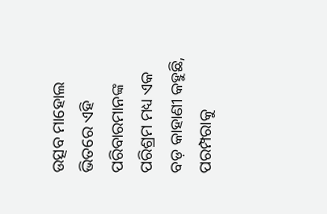ଉତ୍ସବ ମାହୋଲ ଭିତରେ ଏହି ପରିବାରମାନଙ୍କ ପରିଶ୍ରମ ମଧ୍ୟ ଏକ ବଡ଼ କାହାଣୀ କହୁଛି, ପରମ୍ପରାକୁ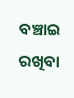ବଞ୍ଚାଇ ରଖିବା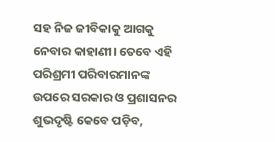ସହ ନିଜ ଜୀବିକାକୁ ଆଗକୁ ନେବାର କାହାଣୀ। ତେବେ ଏହି ପରିଶ୍ରମୀ ପରିବାରମାନଙ୍କ ଉପରେ ସରକାର ଓ ପ୍ରଶାସନର ଶୁଭଦୃଷ୍ଟି କେବେ ପଡ଼ିବ,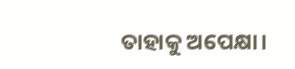ତାହାକୁ ଅପେକ୍ଷା।